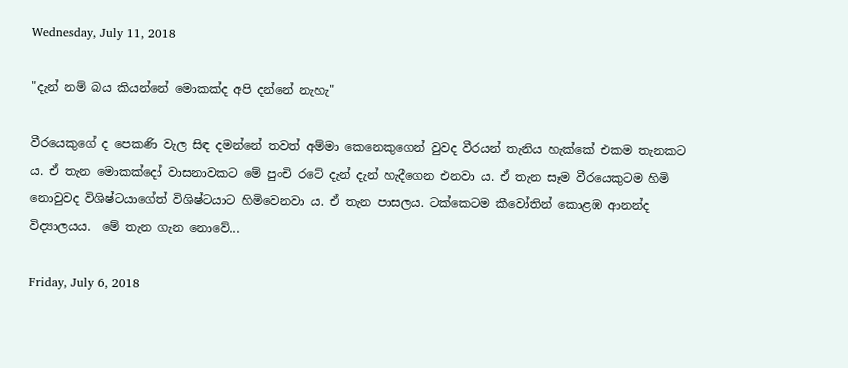Wednesday, July 11, 2018

"දැන් නම් බය කියන්නේ මොකක්ද අපි දන්නේ නැහැ"

වීරයෙකුගේ ද පෙකණි වැල සිඳ දමන්නේ තවත් අම්මා කෙනෙකුගෙන් වුවද වීරයන් තැනිය හැක්කේ එකම තැනකට ය. ඒ තැන මොකක්දෝ වාසනාවකට මේ පුංචි රටේ දැන් දැන් හැදීගෙන එනවා ය. ඒ තැන සෑම වීරයෙකුටම හිමි නොවුවද විශිෂ්ටයාගේත් විශිෂ්ටයාට හිමිවෙනවා ය. ඒ තැන පාසලය. ටක්කෙටම කීවෝතින් කොළඹ ආනන්ද විද්‍යාලයය.  මේ තැන ගැන නොවේ...

Friday, July 6, 2018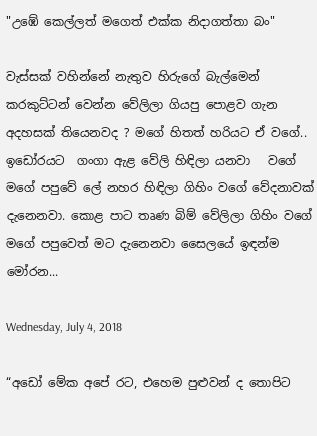"උඹේ කෙල්ලත් මගෙත් එක්ක නිදාගත්තා බං"

වැස්සක් වහින්නේ නැතුව හිරුගේ බැල්මෙන් කරකුට්ටන් වෙන්න වේලිලා ගියපු පොළව ගැන අදහසක් තියෙනවද ? මගේ හිතත් හරියට ඒ වගේ.. ඉඩෝරයට  ගංගා ඇළ වේලි හිඳිලා යනවා   වගේ මගේ පපුවේ ලේ නහර හිඳිලා ගිහිං වගේ වේදනාවක් දැනෙනවා. කොළ පාට තෘණ බිම් වේලිලා ගිහිං වගේ මගේ පපුවෙත් මට දැනෙනවා සෛලයේ ඉඳන්ම මෝරන...

Wednesday, July 4, 2018

“අඩෝ මේක අපේ රට, එහෙම පුළුවන් ද තොපිට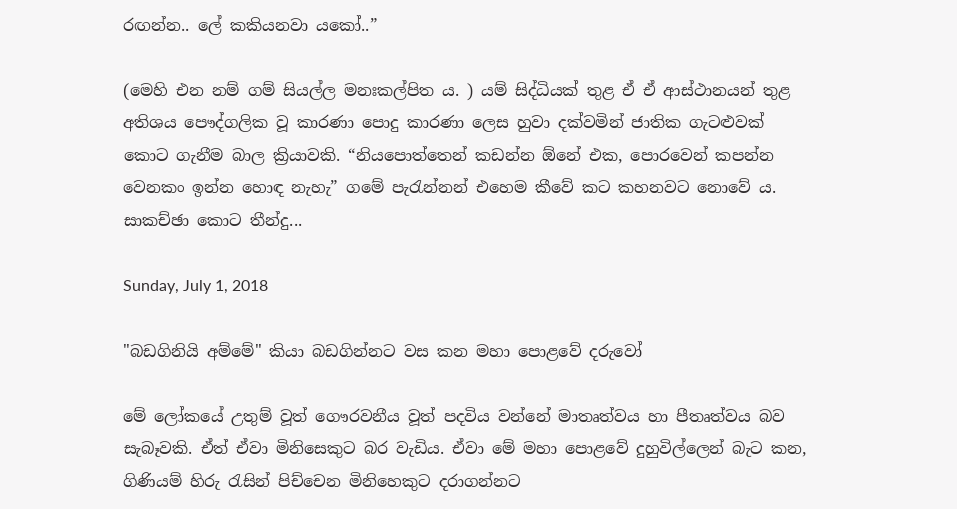රඟන්න.. ලේ කකියනවා යකෝ..”

(මෙහි එන නම් ගම් සියල්ල මනඃකල්පිත ය. ) යම් සිද්ධියක් තුළ ඒ ඒ ආස්ථානයන් තුළ අතිශය පෞද්ගලික වූ කාරණා පොදු කාරණා ලෙස හුවා දක්වමින් ජාතික ගැටළුවක් කොට ගැනීම බාල ක්‍රියාවකි. “නියපොත්තෙන් කඩන්න ඕනේ එක, පොරවෙන් කපන්න වෙනකං ඉන්න හොඳ නැහැ” ගමේ පැරැන්නන් එහෙම කීවේ කට කහනවට නොවේ ය. සාකච්ඡා කොට තීන්දු...

Sunday, July 1, 2018

"බඩගිනියි අම්මේ" කියා බඩගින්නට වස කන මහා පොළවේ දරුවෝ

මේ ලෝකයේ උතුම් වූත් ගෞරවනීය වූත් පදවිය වන්නේ මාතෘත්වය හා පීතෘත්වය බව සැබෑවකි. ඒත් ඒවා මිනිසෙකුට බර වැඩිය. ඒවා මේ මහා පොළවේ දුහුවිල්ලෙන් බැට කන, ගිණියම් හිරු රැසින් පිච්චෙන මිනිහෙකුට දරාගන්නට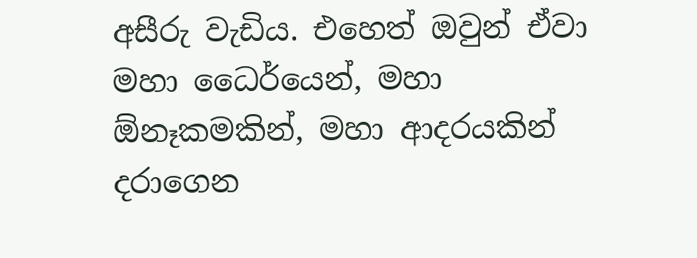අසීරු වැඩිය. එහෙත් ඔවුන් ඒවා මහා ධෛර්යෙන්, මහා ඕනෑකමකින්, මහා ආදරයකින් දරාගෙන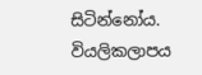සිටින්නෝය. වියලිකලාපය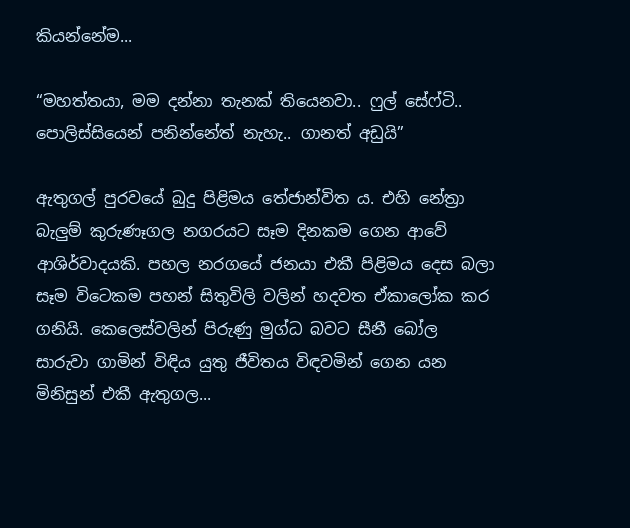කියන්නේම...

“මහත්තයා, මම දන්නා තැනක් තියෙනවා.. ෆුල් සේෆ්ටි.. පොලිස්සියෙන් පනින්නේත් නැහැ.. ගානත් අඩුයි”

ඇතුගල් පුරවයේ බුදු පිළිමය තේජාන්විත ය. එහි නේත්‍රා බැලුම් කුරුණෑගල නගරයට සෑම දිනකම ගෙන ආවේ ආශිර්වාදයකි. පහල නරගයේ ජනයා එකී පිළිමය දෙස බලා සෑම විටෙකම පහන් සිතුවිලි වලින් හදවත ඒකාලෝක කර ගනියි. කෙලෙස්වලින් පිරුණු මුග්ධ බවට සීනී බෝල සාරුවා ගාමින් විඳිය යුතු ජීවිතය විඳවමින් ගෙන යන මිනිසුන් එකී ඇතුගල...